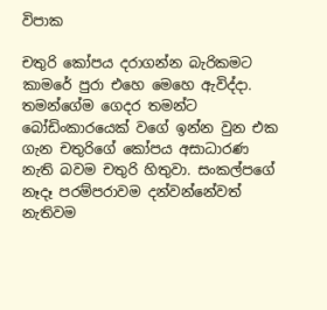විපාක

චතුරි කෝපය දරාගන්න බැරිකමට කාමරේ පුරා එහෙ මෙහෙ ඇවිද්දා. තමන්ගේම ගෙදර තමන්ට බෝඩිංකාරයෙක් වගේ ඉන්න වුන එක ගැන චතුරිගේ කෝපය අසාධාරණ නැති බවම චතුරි හිතුවා. සංකල්පගේ නෑදෑ පරම්පරාවම දන්වන්නේවත් නැතිවම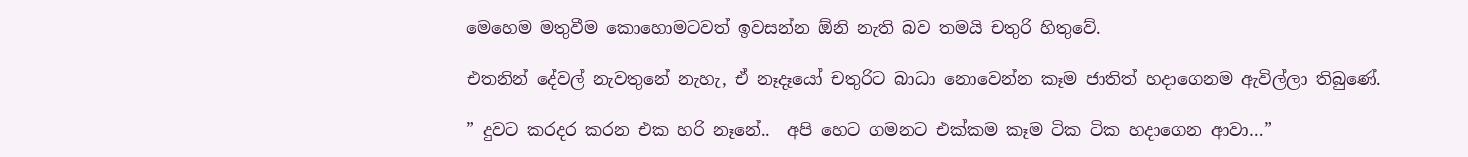මෙහෙම මතුවීම කොහොමටවත් ඉවසන්න ඕනි නැති බව තමයි චතුරි හිතුවේ.

එතනින් දේවල් නැවතුනේ නැහැ, ඒ නෑදෑයෝ චතුරිට බාධා නොවෙන්න කෑම ජාතිත් හදාගෙනම ඇවිල්ලා තිබුණේ.

” දුවට කරදර කරන එක හරි නෑනේ..  අපි හෙට ගමනට එක්කම කෑම ටික ටික හදාගෙන ආවා…”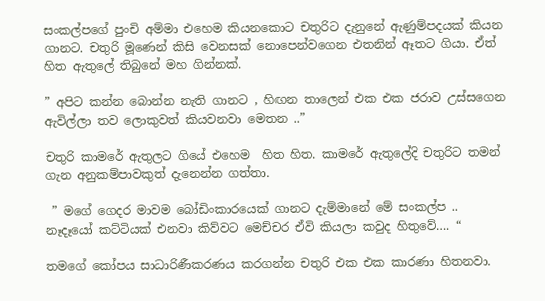සංකල්පගේ පුංචි අම්මා එහෙම කියනකොට චතුරිට දැනුනේ ඇණුම්පදයක් කියන ගානට. චතුරි මූණෙන් කිසි වෙනසක් නොපෙන්වගෙන එතනින් ඈතට ගියා. ඒත් හිත ඇතුලේ තිබුනේ මහ ගින්නක්.

” අපිට කන්න බොන්න නැති ගානට , හිඟන තාලෙන් එක එක ජරාව උස්සගෙන ඇවිල්ලා තව ලොකුවත් කියවනවා මෙතන ..”

චතුරි කාමරේ ඇතුලට ගියේ එහෙම  හිත හිත. කාමරේ ඇතුලේදි චතුරිට තමන් ගැන අනුකම්පාවකුත් දැනෙන්න ගත්තා.

 ” මගේ ගෙදර මාවම බෝඩිංකාරයෙක් ගානට දැම්මානේ මේ සංකල්ප ..  නෑදෑයෝ කට්ටියක් එනවා කිව්වට මෙච්චර ඒවි කියලා කවුද හිතුවේ…. “

තමගේ කෝපය සාධාරිණීකරණය කරගන්න චතුරි එක එක කාරණා හිතනවා.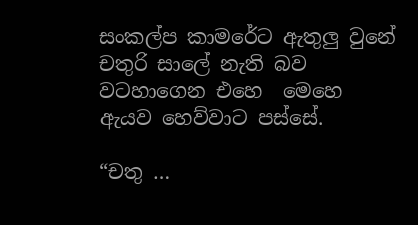සංකල්ප කාමරේට ඇතුලු වුනේ චතුරි සාලේ නැති බව වටහාගෙන එහෙ  මෙහෙ ඇයව හෙව්වාට පස්සේ.

“චතු …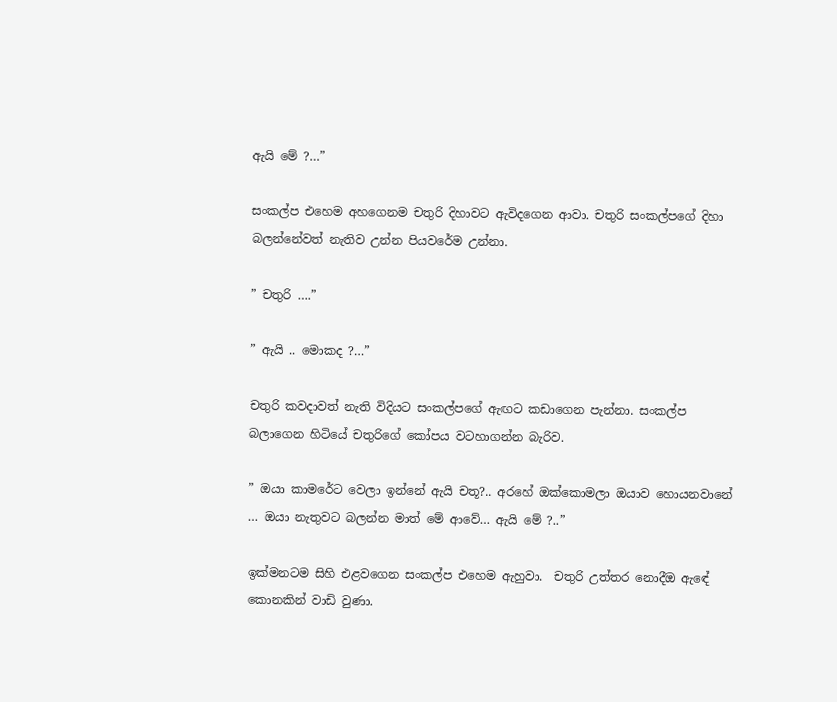ඇයි මේ ?…”

සංකල්ප එහෙම අහගෙනම චතුරි දිහාවට ඇවිදගෙන ආවා. චතුරි සංකල්පගේ දිහා බලන්නේවත් නැතිව උන්න පියවරේම උන්නා.

” චතුරි ….”

” ඇයි .. මොකද ?…”

චතුරි කවදාවත් නැති විදියට සංකල්පගේ ඇඟට කඩාගෙන පැන්නා. සංකල්ප බලාගෙන හිටියේ චතුරිගේ කෝපය වටහාගන්න බැරිව.

” ඔයා කාමරේට වෙලා ඉන්නේ ඇයි චතූ?.. අරහේ ඔක්කොමලා ඔයාව හොයනවානේ … ඔයා නැතුවට බලන්න මාත් මේ ආවේ… ඇයි මේ ?..”

ඉක්මනටම සිහි එළවගෙන සංකල්ප එහෙම ඇහුවා.  චතුරි උත්තර නොදීඔ ඇඳේ කොනකින් වාඩි වුණා.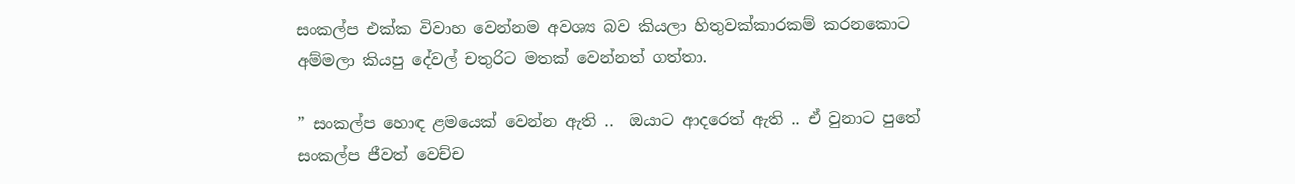සංකල්ප එක්ක විවාහ වෙන්නම අවශ්‍ය බව කියලා හිතුවක්කාරකම් කරනකොට අම්මලා කියපු දේවල් චතුරිට මතක් වෙන්නත් ගත්තා.

” සංකල්ප හොඳ ළමයෙක් වෙන්න ඇති ..  ඔයාට ආදරෙත් ඇති .. ඒ වුනාට පුතේ සංකල්ප ජීවත් වෙච්ච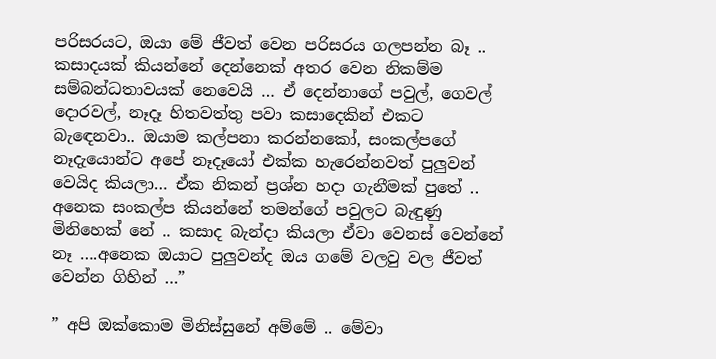පරිසරයට, ඔයා මේ ජීවත් වෙන පරිසරය ගලපන්න බෑ .. කසාදයක් කියන්නේ දෙන්නෙක් අතර වෙන නිකම්ම සම්බන්ධතාවයක් නෙවෙයි … ඒ දෙන්නාගේ පවුල්, ගෙවල් දොරවල්, නෑදෑ හිතවත්තු පවා කසාදෙකින් එකට බැඳෙනවා.. ඔයාම කල්පනා කරන්නකෝ, සංකල්පගේ නෑදැයොන්ට අපේ නෑදෑයෝ එක්ක හැරෙන්නවත් පුලුවන් වෙයිද කියලා… ඒක නිකන් ප්‍රශ්න හදා ගැනීමක් පුතේ .. අනෙක සංකල්ප කියන්නේ තමන්ගේ පවුලට බැඳුණු මිනිහෙක් නේ .. කසාද බැන්දා කියලා ඒවා වෙනස් වෙන්නේ නෑ ….අනෙක ඔයාට පුලුවන්ද ඔය ගමේ වලවු වල ජීවත් වෙන්න ගිහින් …”

” අපි ඔක්කොම මිනිස්සුනේ අම්මේ .. මේවා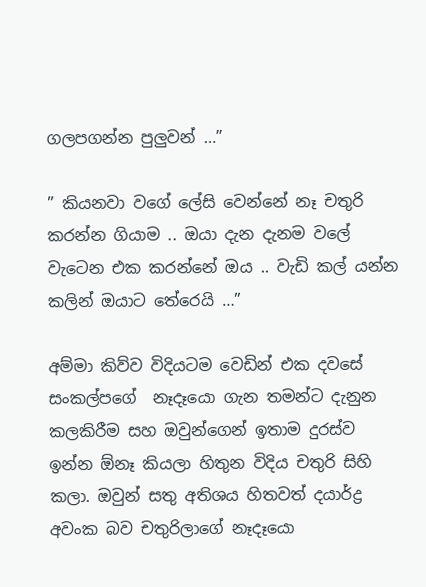ගලපගන්න පුලුවන් …”

” කියනවා වගේ ලේසි වෙන්නේ නෑ චතුරි කරන්න ගියාම .. ඔයා දැන දැනම වලේ වැටෙන එක කරන්නේ ඔය .. වැඩි කල් යන්න කලින් ඔයාට තේරෙයි …”

අම්මා කිව්ව විදියටම වෙඩින් එක දවසේ සංකල්පගේ  නෑදෑයො ගැන තමන්ට දැනුන කලකිරීම සහ ඔවුන්ගෙන් ඉතාම දුරස්ව ඉන්න ඕනෑ කියලා හිතුන විදිය චතුරි සිහි කලා. ඔවුන් සතු අතිශය හිතවත් දයාර්ද්‍ර අවංක බව චතුරිලාගේ නෑදෑයො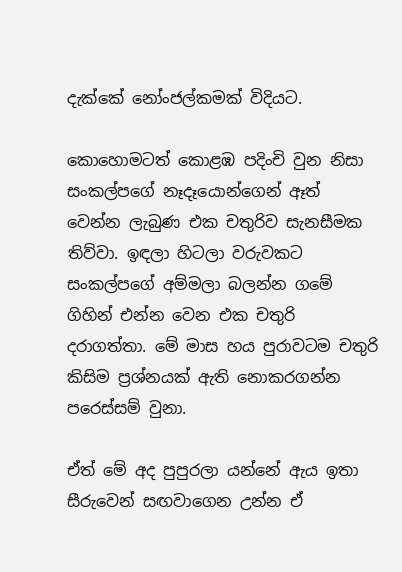දැක්කේ නෝංජල්කමක් විදියට.

කොහොමටත් කොළඹ පදිංචි වුන නිසා සංකල්පගේ නෑදෑයොන්ගෙන් ඈත් වෙන්න ලැබුණ එක චතුරිව සැනසීමක තිව්වා. ඉඳලා හිටලා වරුවකට සංකල්පගේ අම්මලා බලන්න ගමේ ගිහින් එන්න වෙන එක චතුරි දරාගත්තා. මේ මාස හය පුරාවටම චතුරි කිසිම ප්‍රශ්නයක් ඇති නොකරගන්න පරෙස්සම් වුනා.

ඒත් මේ අද පුපුරලා යන්නේ ඇය ඉතා සීරුවෙන් සඟවාගෙන උන්න ඒ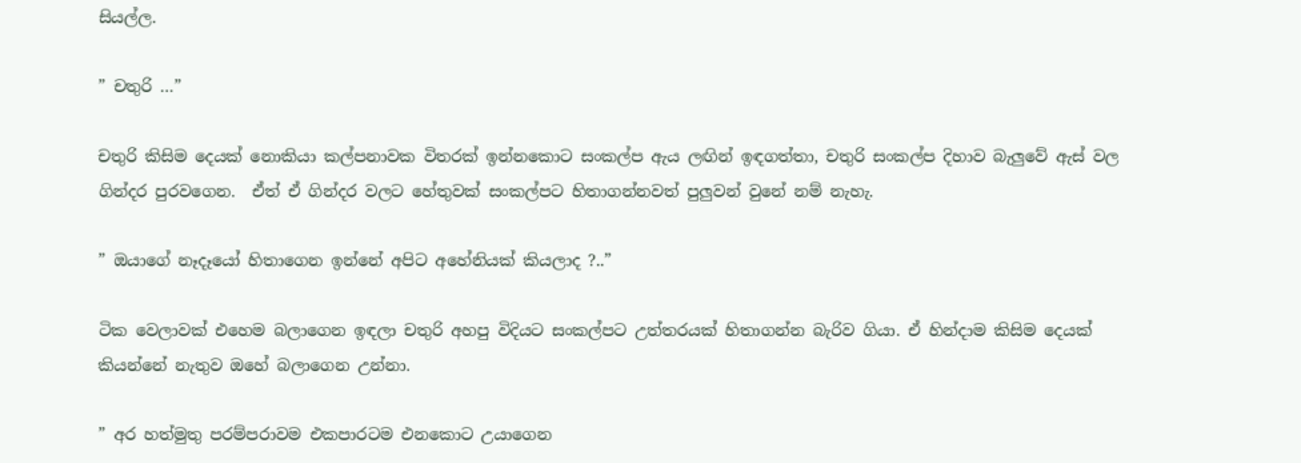සියල්ල.

” චතුරි …”

චතුරි කිසිම දෙයක් නොකියා කල්පනාවක විතරක් ඉන්නකොට සංකල්ප ඇය ලඟින් ඉඳගත්තා, චතුරි සංකල්ප දිහාව බැලුවේ ඇස් වල ගින්දර පුරවගෙන.  ඒත් ඒ ගින්දර වලට හේතුවක් සංකල්පට හිතාගන්නවත් පුලුවන් වුනේ නම් නැහැ.

” ඔයාගේ නෑදෑයෝ හිතාගෙන ඉන්නේ අපිට අහේනියක් කියලාද ?..”

ටික වෙලාවක් එහෙම බලාගෙන ඉඳලා චතුරි අහපු විදියට සංකල්පට උත්තරයක් හිතාගන්න බැරිව ගියා. ඒ හින්දාම කිසිම දෙයක් කියන්නේ නැතුව ඔහේ බලාගෙන උන්නා.

” අර හත්මුතු පරම්පරාවම එකපාරටම එනකොට උයාගෙන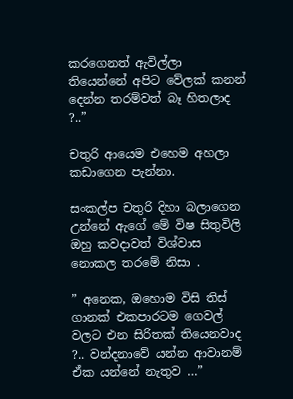කරගෙනත් ඇවිල්ලා තියෙන්නේ අපිට වේලක් කනන් දෙන්න තරම්වත් බෑ හිතලාද ?..”

චතුරි ආයෙම එහෙම අහලා කඩාගෙන පැන්නා.

සංකල්ප චතුරි දිහා බලාගෙන උන්නේ ඇගේ මේ විෂ සිතුවිලි ඔහු කවදාවත් විශ්වාස  නොකල තරමේ නිසා .

” අනෙක, ඔහොම විසි තිස් ගානක් එකපාරටම ගෙවල් වලට එන සිරිතක් තියෙනවාද ?.. වන්දනාවේ යන්න ආවානම් ඒක යන්නේ නැතුව …”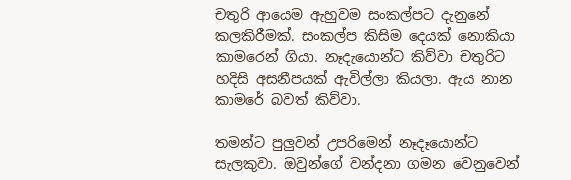චතුරි ආයෙම ඇහුවම සංකල්පට දැනුනේ කලකිරීමක්. සංකල්ප කිසිම දෙයක් නොකියා කාමරෙන් ගියා. නෑදැයොන්ට කිව්වා චතුරිට හදිසි අසනීපයක් ඇවිල්ලා කියලා. ඇය නාන කාමරේ බවත් කිව්වා.

තමන්ට පුලුවන් උපරිමෙන් නෑදෑයොන්ට සැලකුවා. ඔවුන්ගේ වන්දනා ගමන වෙනුවෙන්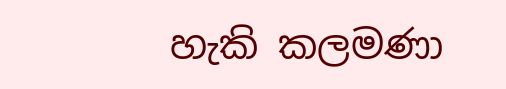හැකි කලමණා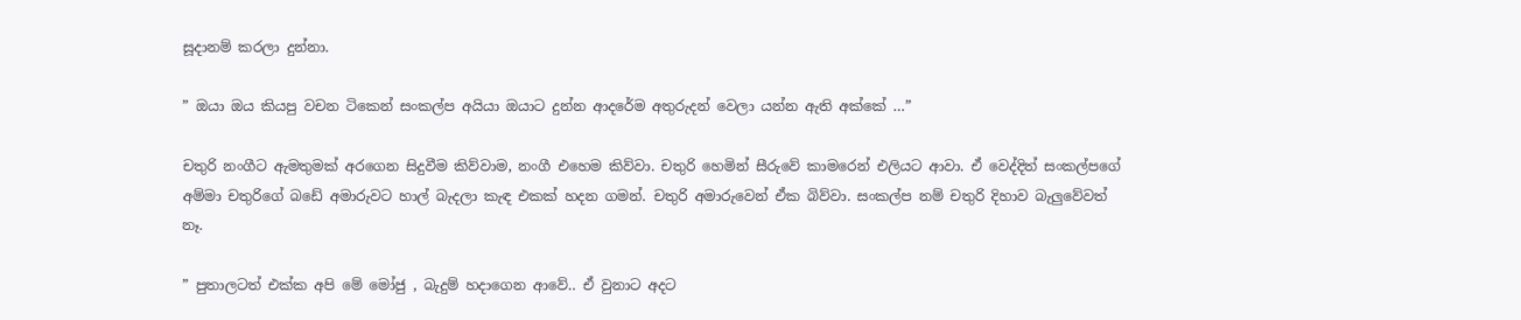සූදානම් කරලා දුන්නා.

” ඔයා ඔය කියපු වචන ටිකෙන් සංකල්ප අයියා ඔයාට දුන්න ආදරේම අතුරුදන් වෙලා යන්න ඇති අක්කේ …”

චතුරි නංගීට ඇමතුමක් අරගෙන සිදුවීම කිව්වාම, නංගී එහෙම කිව්වා. චතුරි හෙමින් සීරුවේ කාමරෙන් එලියට ආවා. ඒ වෙද්දිත් සංකල්පගේ අම්මා චතුරිගේ බඩේ අමාරුවට හාල් බැදලා කැඳ එකක් හදන ගමන්. චතුරි අමාරුවෙන් ඒක බිව්වා. සංකල්ප නම් චතුරි දිහාව බැලුවේවත් නෑ.

” පුතාලටත් එක්ක අපි මේ මෝජු , බැදුම් හදාගෙන ආවේ.. ඒ වුනාට අදට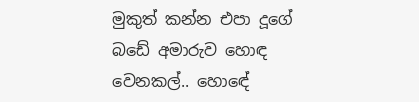මුකුත් කන්න එපා දූගේ බඩේ අමාරුව හොඳ වෙනකල්.. හොඳේ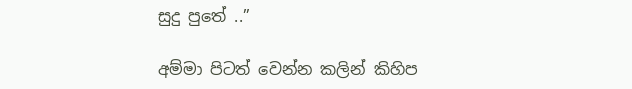සුදු පුතේ ..”

අම්මා පිටත් වෙන්න කලින් කිහිප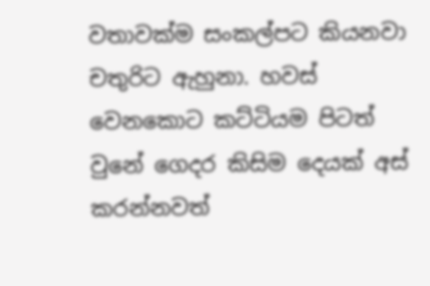වතාවක්ම සංකල්පට කියනවා චතුරිට ඇහුනා. හවස් වෙනකොට කට්ටියම පිටත් වුනේ ගෙදර කිසිම දෙයක් අස් කරන්නවත්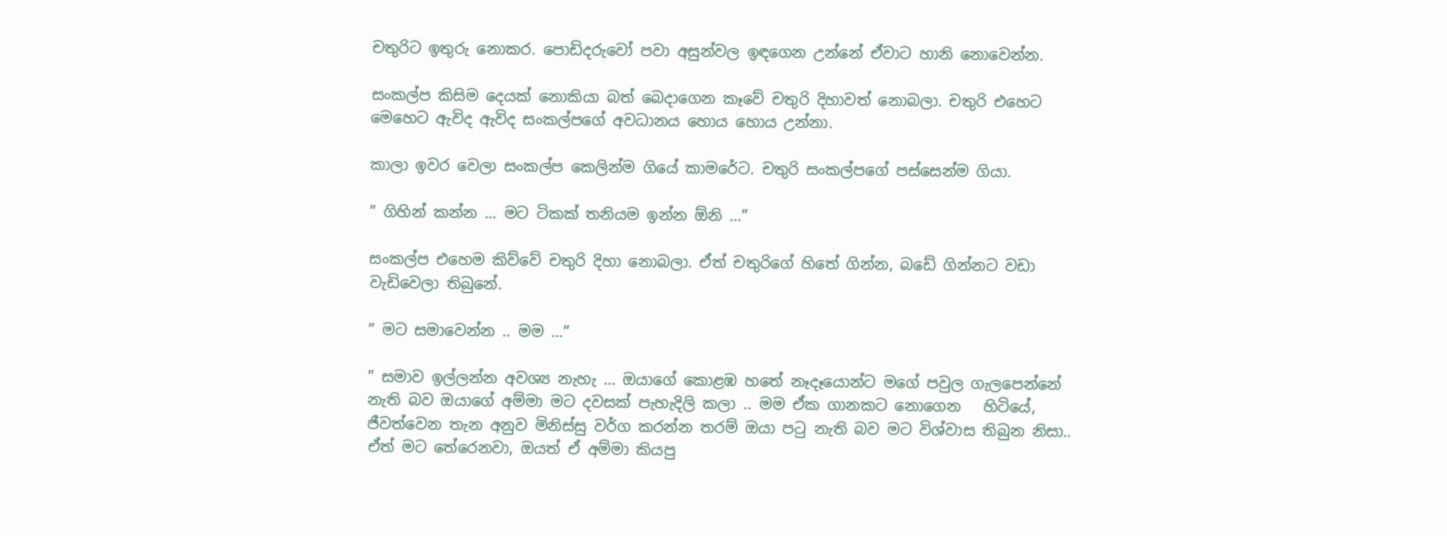චතුරිට ඉතුරු නොකර. පොඩිදරුවෝ පවා අසුන්වල ඉඳගෙන උන්නේ ඒවාට හානි නොවෙන්න.

සංකල්ප කිසිම දෙයක් නොකියා බත් බෙදාගෙන කෑවේ චතුරි දිහාවත් නොබලා. චතුරි එහෙට මෙහෙට ඇවිද ඇවිද සංකල්පගේ අවධානය හොය හොය උන්නා.

කාලා ඉවර වෙලා සංකල්ප කෙලින්ම ගියේ කාමරේට. චතුරි සංකල්පගේ පස්සෙන්ම ගියා.

” ගිහින් කන්න … මට ටිකක් තනියම ඉන්න ඕනි …”

සංකල්ප එහෙම කිව්වේ චතුරි දිහා නොබලා. ඒත් චතුරිගේ හිතේ ගින්න, බඩේ ගින්නට වඩා වැඩිවෙලා තිබුනේ.

” මට සමාවෙන්න .. මම …”

” සමාව ඉල්ලන්න අවශ්‍ය නැහැ … ඔයාගේ කොළඹ හතේ නෑදෑයොන්ට මගේ පවුල ගැලපෙන්නේ නැති බව ඔයාගේ අම්මා මට දවසක් පැහැදිලි කලා .. මම ඒක ගානකට නොගෙන   හිටියේ, ජීවත්වෙන තැන අනුව මිනිස්සු වර්ග කරන්න තරම් ඔයා පටු නැති බව මට විශ්වාස තිබුන නිසා.. ඒත් මට තේරෙනවා, ඔයත් ඒ අම්මා කියපු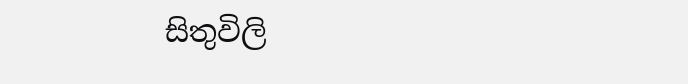සිතුවිලි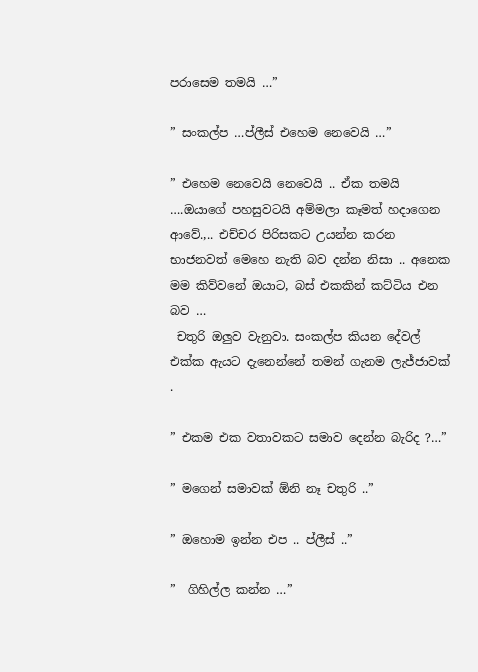පරාසෙම තමයි …”

” සංකල්ප …ප්ලීස් එහෙම නෙවෙයි …”

” එහෙම නෙවෙයි නෙවෙයි .. ඒක තමයි ….ඔයාගේ පහසුවටයි අම්මලා කෑමත් හදාගෙන ආවේ.,.. එච්චර පිරිසකට උයන්න කරන භාජනවත් මෙහෙ නැති බව දන්න නිසා .. අනෙක මම කිව්වනේ ඔයාට, බස් එකකින් කට්ටිය එන බව …
 චතුරි ඔලුව වැනුවා. සංකල්ප කියන දේවල් එක්ක ඇයට දැනෙන්නේ තමන් ගැනම ලැජ්ජාවක් .

” එකම එක වතාවකට සමාව දෙන්න බැරිද ?…”

” මගෙන් සමාවක් ඕනි නෑ චතුරි ..”

” ඔහොම ඉන්න එප .. ප්ලීස් ..”

”  ගිහිල්ල කන්න …”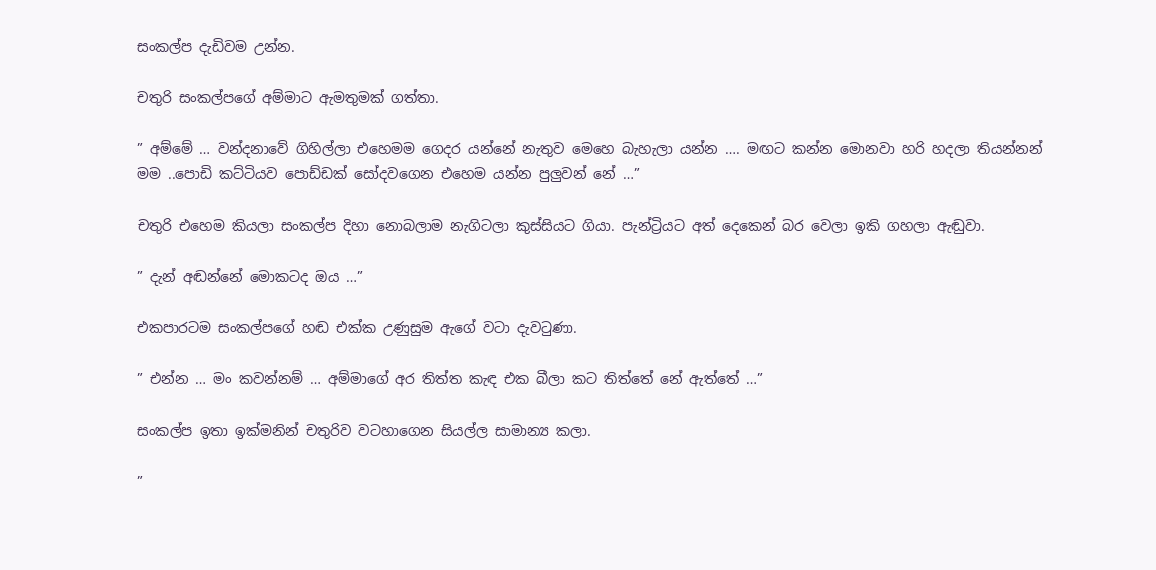සංකල්ප දැඩිවම උන්න.

චතුරි සංකල්පගේ අම්මාට ඇමතුමක් ගත්තා.

” අම්මේ … වන්දනාවේ ගිහිල්ලා එහෙමම ගෙදර යන්නේ නැතුව මෙහෙ බැහැලා යන්න …. මඟට කන්න මොනවා හරි හදලා තියන්නන් මම ..පොඩි කට්ටියව පොඩ්ඩක් සෝදවගෙන එහෙම යන්න පුලුවන් නේ …”

චතුරි එහෙම කියලා සංකල්ප දිහා නොබලාම නැගිටලා කුස්සියට ගියා. පැන්ට්‍රියට අත් දෙකෙන් බර වෙලා ඉකි ගහලා ඇඬුවා.

” දැන් අඬන්නේ මොකටද ඔය …”

එකපාරටම සංකල්පගේ හඬ එක්ක උණුසුම ඇගේ වටා දැවටුණා.

” එන්න … මං කවන්නම් … අම්මාගේ අර තිත්ත කැඳ එක බීලා කට තිත්තේ නේ ඇත්තේ …”

සංකල්ප ඉතා ඉක්මනින් චතුරිව වටහාගෙන සියල්ල සාමාන්‍ය කලා.

”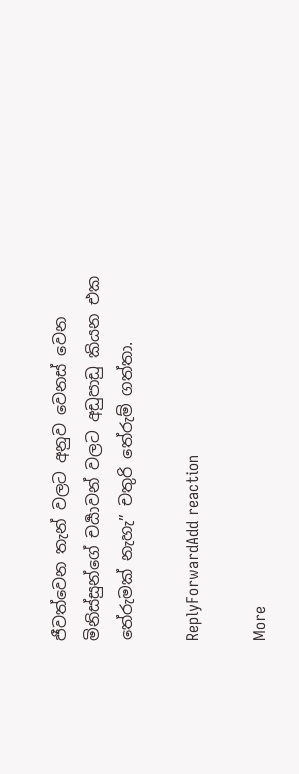ජීවත්වෙන තැන් වලට අනුව වෙනස් වෙන මිනිස්සුන්ගේ චර්‍යාවන් වලට අඩුපාඩු කියන එක තේරුමක් නැහැ” චතුරි තේරුම් ගත්තා.

ReplyForwardAdd reaction

More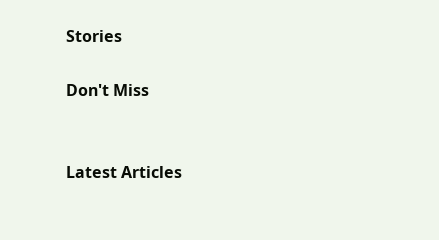Stories

Don't Miss


Latest Articles